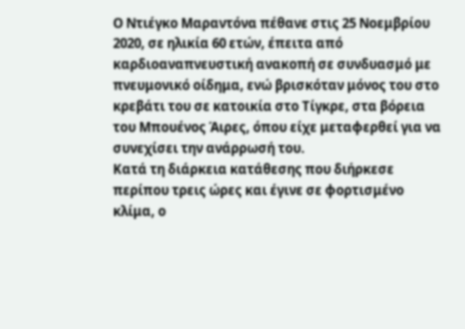Ο Ντιέγκο Μαραντόνα πέθανε στις 25 Νοεμβρίου 2020, σε ηλικία 60 ετών, έπειτα από καρδιοαναπνευστική ανακοπή σε συνδυασμό με πνευμονικό οίδημα, ενώ βρισκόταν μόνος του στο κρεβάτι του σε κατοικία στο Τίγκρε, στα βόρεια του Μπουένος Άιρες, όπου είχε μεταφερθεί για να συνεχίσει την ανάρρωσή του.
Κατά τη διάρκεια κατάθεσης που διήρκεσε περίπου τρεις ώρες και έγινε σε φορτισμένο κλίμα, ο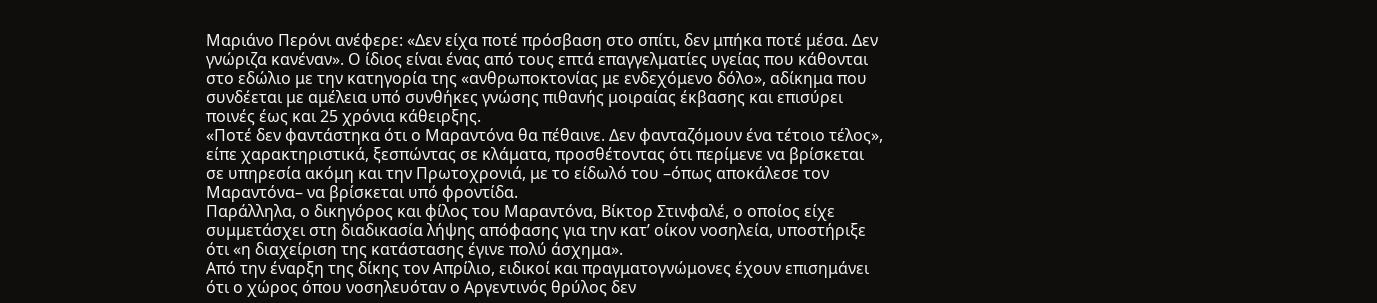Μαριάνο Περόνι ανέφερε: «Δεν είχα ποτέ πρόσβαση στο σπίτι, δεν μπήκα ποτέ μέσα. Δεν γνώριζα κανέναν». Ο ίδιος είναι ένας από τους επτά επαγγελματίες υγείας που κάθονται στο εδώλιο με την κατηγορία της «ανθρωποκτονίας με ενδεχόμενο δόλο», αδίκημα που συνδέεται με αμέλεια υπό συνθήκες γνώσης πιθανής μοιραίας έκβασης και επισύρει ποινές έως και 25 χρόνια κάθειρξης.
«Ποτέ δεν φαντάστηκα ότι ο Μαραντόνα θα πέθαινε. Δεν φανταζόμουν ένα τέτοιο τέλος», είπε χαρακτηριστικά, ξεσπώντας σε κλάματα, προσθέτοντας ότι περίμενε να βρίσκεται σε υπηρεσία ακόμη και την Πρωτοχρονιά, με το είδωλό του –όπως αποκάλεσε τον Μαραντόνα– να βρίσκεται υπό φροντίδα.
Παράλληλα, ο δικηγόρος και φίλος του Μαραντόνα, Βίκτορ Στινφαλέ, ο οποίος είχε συμμετάσχει στη διαδικασία λήψης απόφασης για την κατ’ οίκον νοσηλεία, υποστήριξε ότι «η διαχείριση της κατάστασης έγινε πολύ άσχημα».
Από την έναρξη της δίκης τον Απρίλιο, ειδικοί και πραγματογνώμονες έχουν επισημάνει ότι ο χώρος όπου νοσηλευόταν ο Αργεντινός θρύλος δεν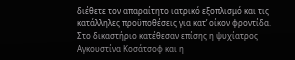διέθετε τον απαραίτητο ιατρικό εξοπλισμό και τις κατάλληλες προϋποθέσεις για κατ’ οίκον φροντίδα.
Στο δικαστήριο κατέθεσαν επίσης η ψυχίατρος Αγκουστίνα Κοσάτσοφ και η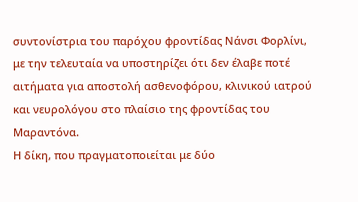συντονίστρια του παρόχου φροντίδας Νάνσι Φορλίνι, με την τελευταία να υποστηρίζει ότι δεν έλαβε ποτέ αιτήματα για αποστολή ασθενοφόρου, κλινικού ιατρού και νευρολόγου στο πλαίσιο της φροντίδας του Μαραντόνα.
Η δίκη, που πραγματοποιείται με δύο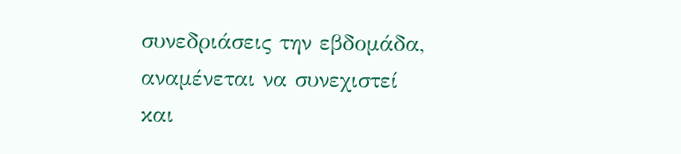συνεδριάσεις την εβδομάδα, αναμένεται να συνεχιστεί και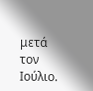μετά τον Ιούλιο.